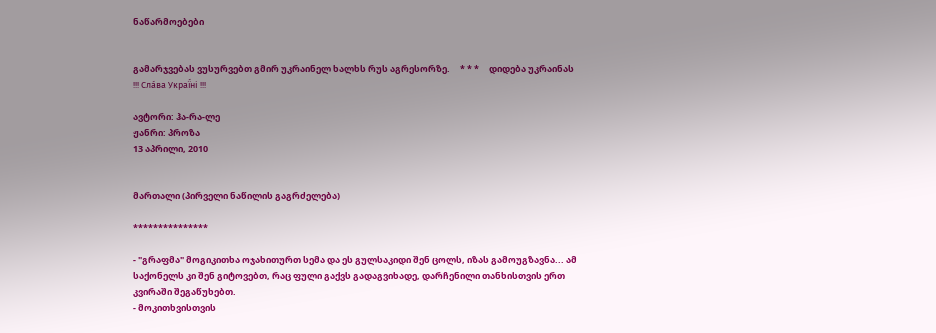ნაწარმოებები


გამარჯვებას ვუსურვებთ გმირ უკრაინელ ხალხს რუს აგრესორზე.     * * *     დიდება უკრაინას !!! Сла́ва Украї́ні !!!

ავტორი: ჰა-რა-ლე
ჟანრი: პროზა
13 აპრილი, 2010


მართალი (პირველი ნაწილის გაგრძელება)

***************

- "გრაფმა" მოგიკითხა ოჯახითურთ სემა და ეს გულსაკიდი შენ ცოლს, იზას გამოუგზავნა... ამ საქონელს კი შენ გიტოვებთ, რაც ფული გაქვს გადაგვიხადე, დარჩენილი თანხისთვის ერთ კვირაში შეგაწუხებთ.
- მოკითხვისთვის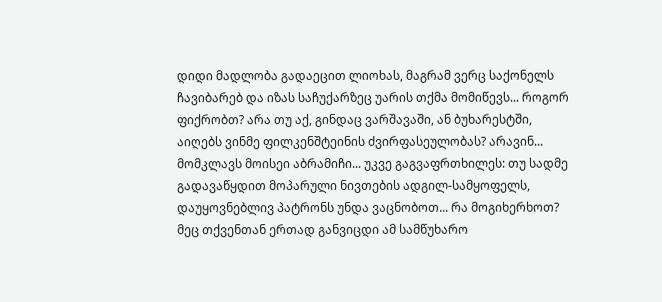დიდი მადლობა გადაეცით ლიოხას, მაგრამ ვერც საქონელს ჩავიბარებ და იზას საჩუქარზეც უარის თქმა მომიწევს... როგორ ფიქრობთ? არა თუ აქ, გინდაც ვარშავაში, ან ბუხარესტში, აიღებს ვინმე ფილკენშტეინის ძვირფასეულობას? არავინ... მომკლავს მოისეი აბრამიჩი... უკვე გაგვაფრთხილეს: თუ სადმე გადავაწყდით მოპარული ნივთების ადგილ-სამყოფელს, დაუყოვნებლივ პატრონს უნდა ვაცნობოთ... რა მოგიხერხოთ? მეც თქვენთან ერთად განვიცდი ამ სამწუხარო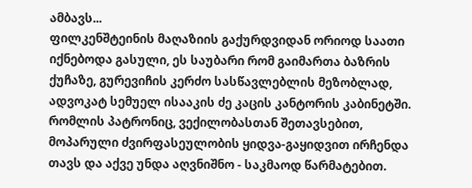ამბავს...
ფილკენშტეინის მაღაზიის გაქურდვიდან ორიოდ საათი იქნებოდა გასული, ეს საუბარი რომ გაიმართა ბაზრის ქუჩაზე, გურევიჩის კერძო სასწავლებლის მეზობლად, ადვოკატ სემუელ ისააკის ძე კაცის კანტორის კაბინეტში. რომლის პატრონიც, ვექილობასთან შეთავსებით, მოპარული ძვირფასეულობის ყიდვა-გაყიდვით ირჩენდა თავს და აქვე უნდა აღვნიშნო - საკმაოდ წარმატებით.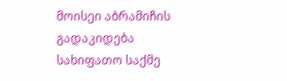მოისეი აბრამიჩის გადაკიდება სახიფათო საქმე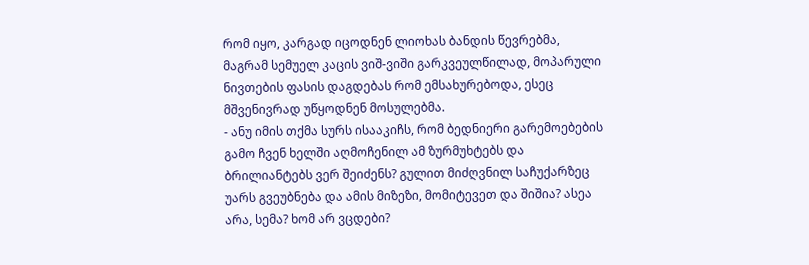რომ იყო, კარგად იცოდნენ ლიოხას ბანდის წევრებმა, მაგრამ სემუელ კაცის ვიშ-ვიში გარკვეულწილად, მოპარული ნივთების ფასის დაგდებას რომ ემსახურებოდა, ესეც მშვენივრად უწყოდნენ მოსულებმა.
- ანუ იმის თქმა სურს ისააკიჩს, რომ ბედნიერი გარემოებების გამო ჩვენ ხელში აღმოჩენილ ამ ზურმუხტებს და ბრილიანტებს ვერ შეიძენს? გულით მიძღვნილ საჩუქარზეც უარს გვეუბნება და ამის მიზეზი, მომიტევეთ და შიშია? ასეა არა, სემა? ხომ არ ვცდები?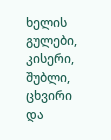ხელის გულები, კისერი, შუბლი, ცხვირი და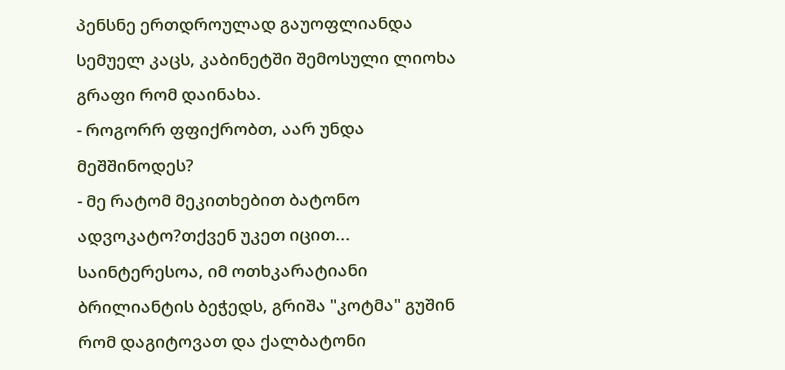პენსნე ერთდროულად გაუოფლიანდა სემუელ კაცს, კაბინეტში შემოსული ლიოხა გრაფი რომ დაინახა.
- როგორრ ფფიქრობთ, აარ უნდა მეშშინოდეს?
- მე რატომ მეკითხებით ბატონო ადვოკატო?თქვენ უკეთ იცით...
საინტერესოა, იმ ოთხკარატიანი ბრილიანტის ბეჭედს, გრიშა "კოტმა" გუშინ რომ დაგიტოვათ და ქალბატონი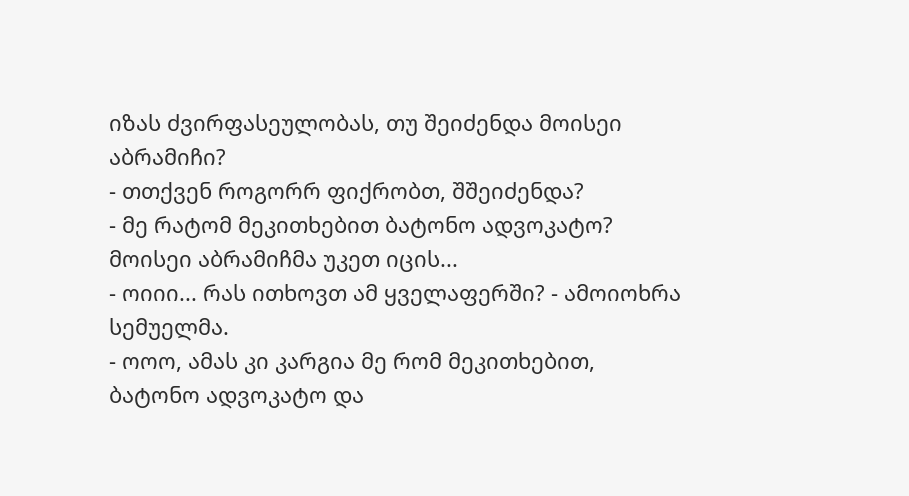იზას ძვირფასეულობას, თუ შეიძენდა მოისეი აბრამიჩი?
- თთქვენ როგორრ ფიქრობთ, შშეიძენდა?
- მე რატომ მეკითხებით ბატონო ადვოკატო? მოისეი აბრამიჩმა უკეთ იცის...
- ოიიი... რას ითხოვთ ამ ყველაფერში? - ამოიოხრა სემუელმა.
- ოოო, ამას კი კარგია მე რომ მეკითხებით, ბატონო ადვოკატო და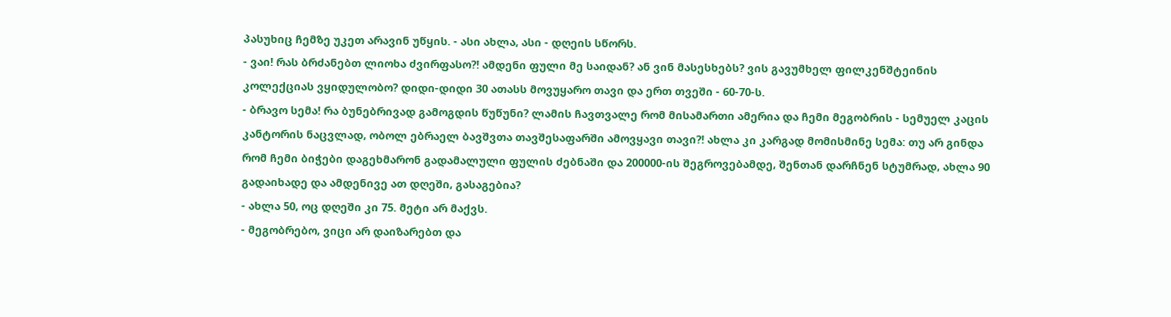პასუხიც ჩემზე უკეთ არავინ უწყის. - ასი ახლა, ასი - დღეის სწორს.
- ვაი! რას ბრძანებთ ლიოხა ძვირფასო?! ამდენი ფული მე საიდან? ან ვინ მასესხებს? ვის გავუმხელ ფილკენშტეინის კოლექციას ვყიდულობო? დიდი-დიდი 30 ათასს მოვუყარო თავი და ერთ თვეში - 60-70-ს.
- ბრავო სემა! რა ბუნებრივად გამოგდის წუწუნი? ლამის ჩავთვალე რომ მისამართი ამერია და ჩემი მეგობრის - სემუელ კაცის კანტორის ნაცვლად, ობოლ ებრაელ ბავშვთა თავშესაფარში ამოვყავი თავი?! ახლა კი კარგად მომისმინე სემა: თუ არ გინდა რომ ჩემი ბიჭები დაგეხმარონ გადამალული ფულის ძებნაში და 200000-ის შეგროვებამდე, შენთან დარჩნენ სტუმრად, ახლა 90 გადაიხადე და ამდენივე ათ დღეში, გასაგებია?
- ახლა 50, ოც დღეში კი 75. მეტი არ მაქვს.
- მეგობრებო, ვიცი არ დაიზარებთ და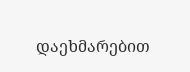დაეხმარებით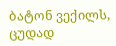ბატონ ვექილს, ცუდად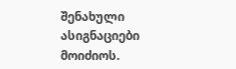შენახული ასიგნაციები მოიძიოს.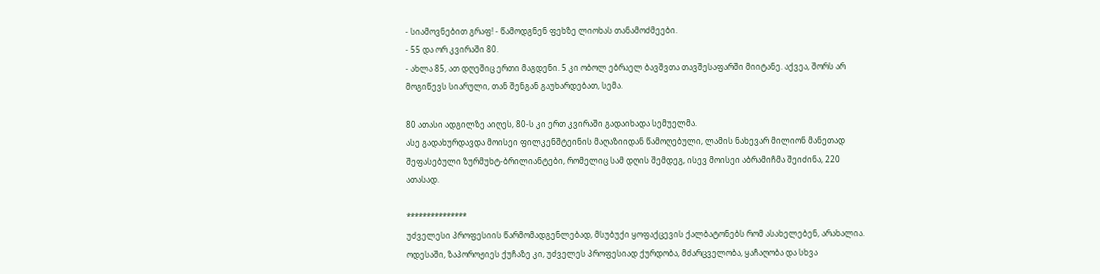- სიამოვნებით გრაფ! - წამოდგნენ ფეხზე ლიოხას თანამოძმეები.
- 55 და ორ კვირაში 80.
- ახლა 85, ათ დღეშიც ერთი მაგდენი. 5 კი ობოლ ებრაელ ბავშვთა თავშესაფარში მიიტანე. აქვეა, შორს არ მოგიწევს სიარული, თან შენგან გაუხარდებათ, სემა.

80 ათასი ადგილზე აიღეს, 80-ს კი ერთ კვირაში გადაიხადა სემუელმა.
ასე გადახურდავდა მოისეი ფილკენშტეინის მაღაზიიდან წამოღებული, ლამის ნახევარ მილიონ მანეთად შეფასებული ზურმუხტ-ბრილიანტები, რომელიც სამ დღის შემდეგ, ისევ მოისეი აბრამიჩმა შეიძინა, 220 ათასად.

***************
უძველესი პროფესიის წარმომადგენლებად, მსუბუქი ყოფაქცევის ქალბატონებს რომ ასახელებენ, არახალია. ოდესაში, ზაპოროჟიეს ქუჩაზე კი, უძველეს პროფესიად ქურდობა, მძარცველობა, ყაჩაღობა და სხვა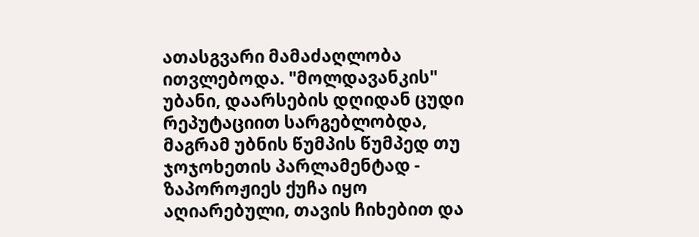ათასგვარი მამაძაღლობა ითვლებოდა. "მოლდავანკის" უბანი, დაარსების დღიდან ცუდი რეპუტაციით სარგებლობდა, მაგრამ უბნის წუმპის წუმპედ თუ ჯოჯოხეთის პარლამენტად - ზაპოროჟიეს ქუჩა იყო აღიარებული, თავის ჩიხებით და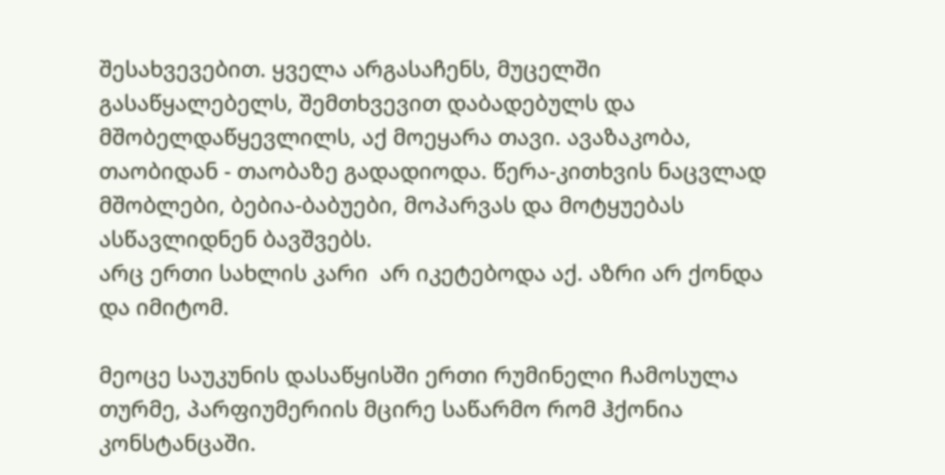შესახვევებით. ყველა არგასაჩენს, მუცელში გასაწყალებელს, შემთხვევით დაბადებულს და მშობელდაწყევლილს, აქ მოეყარა თავი. ავაზაკობა, თაობიდან - თაობაზე გადადიოდა. წერა-კითხვის ნაცვლად მშობლები, ბებია-ბაბუები, მოპარვას და მოტყუებას ასწავლიდნენ ბავშვებს.
არც ერთი სახლის კარი  არ იკეტებოდა აქ. აზრი არ ქონდა და იმიტომ.

მეოცე საუკუნის დასაწყისში ერთი რუმინელი ჩამოსულა თურმე, პარფიუმერიის მცირე საწარმო რომ ჰქონია კონსტანცაში.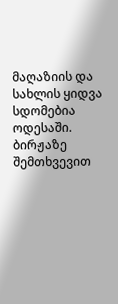მაღაზიის და სახლის ყიდვა სდომებია ოდესაში. ბირჟაზე შემთხვევით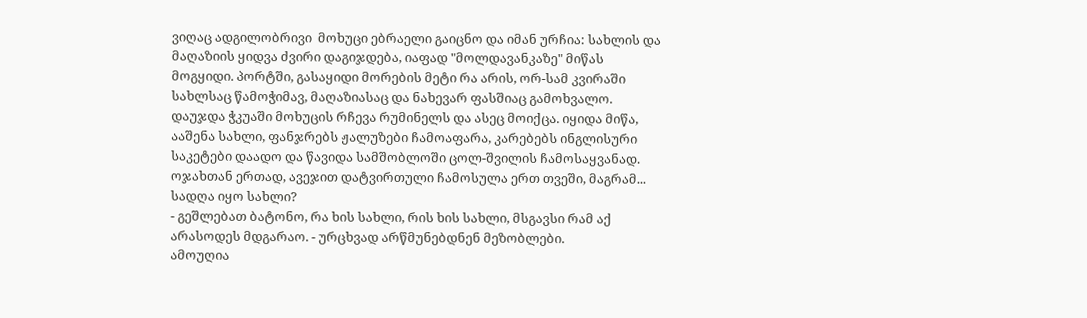ვიღაც ადგილობრივი  მოხუცი ებრაელი გაიცნო და იმან ურჩია: სახლის და მაღაზიის ყიდვა ძვირი დაგიჯდება, იაფად "მოლდავანკაზე" მიწას მოგყიდი. პორტში, გასაყიდი მორების მეტი რა არის, ორ-სამ კვირაში სახლსაც წამოჭიმავ, მაღაზიასაც და ნახევარ ფასშიაც გამოხვალო.
დაუჯდა ჭკუაში მოხუცის რჩევა რუმინელს და ასეც მოიქცა. იყიდა მიწა, ააშენა სახლი, ფანჯრებს ჟალუზები ჩამოაფარა, კარებებს ინგლისური საკეტები დაადო და წავიდა სამშობლოში ცოლ-შვილის ჩამოსაყვანად.
ოჯახთან ერთად, ავეჯით დატვირთული ჩამოსულა ერთ თვეში, მაგრამ... სადღა იყო სახლი?
- გეშლებათ ბატონო, რა ხის სახლი, რის ხის სახლი, მსგავსი რამ აქ არასოდეს მდგარაო. - ურცხვად არწმუნებდნენ მეზობლები.
ამოუღია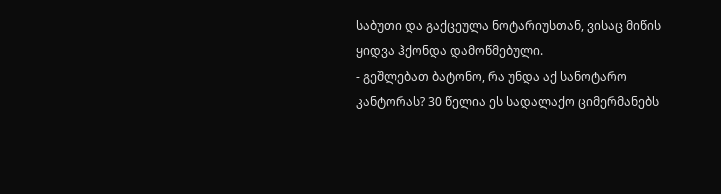საბუთი და გაქცეულა ნოტარიუსთან, ვისაც მიწის ყიდვა ჰქონდა დამოწმებული.
- გეშლებათ ბატონო, რა უნდა აქ სანოტარო კანტორას? 30 წელია ეს სადალაქო ციმერმანებს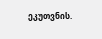ეკუთვნის.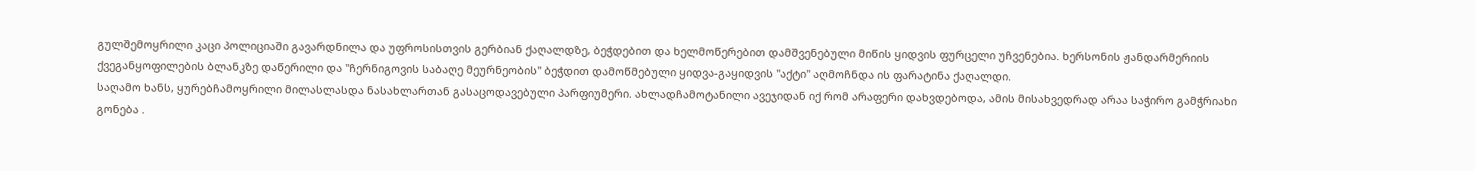გულშემოყრილი კაცი პოლიციაში გავარდნილა და უფროსისთვის გერბიან ქაღალდზე, ბეჭდებით და ხელმოწერებით დამშვენებული მიწის ყიდვის ფურცელი უჩვენებია. ხერსონის ჟანდარმერიის ქვეგანყოფილების ბლანკზე დაწერილი და "ჩერნიგოვის საბაღე მეურნეობის" ბეჭდით დამოწმებული ყიდვა-გაყიდვის "აქტი" აღმოჩნდა ის ფარატინა ქაღალდი.
საღამო ხანს, ყურებჩამოყრილი მილასლასდა ნასახლართან გასაცოდავებული პარფიუმერი. ახლადჩამოტანილი ავეჯიდან იქ რომ არაფერი დახვდებოდა, ამის მისახვედრად არაა საჭირო გამჭრიახი გონება .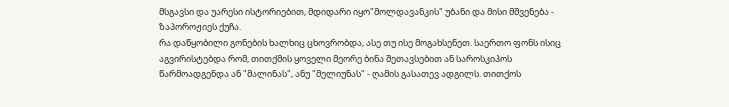მსგავსი და უარესი ისტორიებით, მდიდარი იყო"მოლდავანკის" უბანი და მისი მშვენება - ზაპოროჟიეს ქუჩა.
რა დაწყობილი გონების ხალხიც ცხოვრობდა, ასე თუ ისე მოგახსენეთ. საერთო ფონს ისიც აგვირისტებდა რომ, თითქმის ყოველი მეორე ბინა შეთავსებით ან საროსკიპოს წარმოადგენდა ან "მალინას", ანუ "მელიუნას" - ღამის გასათევ ადგილს. თითქოს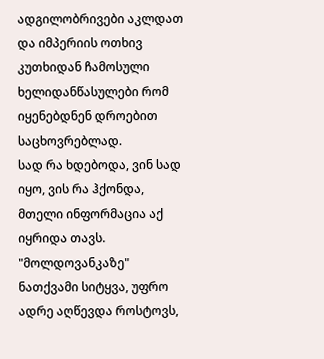ადგილობრივები აკლდათ და იმპერიის ოთხივ კუთხიდან ჩამოსული ხელიდანწასულები რომ იყენებდნენ დროებით საცხოვრებლად.
სად რა ხდებოდა, ვინ სად იყო, ვის რა ჰქონდა, მთელი ინფორმაცია აქ იყრიდა თავს.
"მოლდოვანკაზე" ნათქვამი სიტყვა, უფრო ადრე აღწევდა როსტოვს,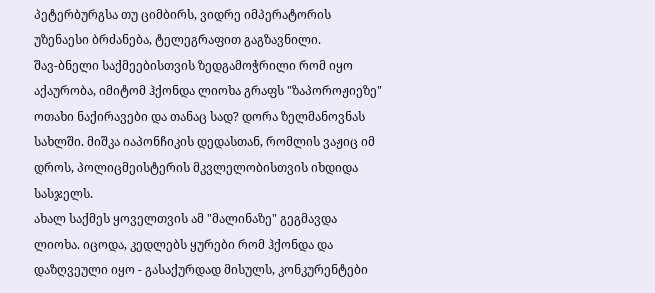პეტერბურგსა თუ ციმბირს, ვიდრე იმპერატორის უზენაესი ბრძანება, ტელეგრაფით გაგზავნილი.
შავ-ბნელი საქმეებისთვის ზედგამოჭრილი რომ იყო აქაურობა, იმიტომ ჰქონდა ლიოხა გრაფს "ზაპოროჟიეზე"  ოთახი ნაქირავები და თანაც სად? დორა ზელმანოვნას სახლში. მიშკა იაპონჩიკის დედასთან, რომლის ვაჟიც იმ დროს, პოლიცმეისტერის მკვლელობისთვის იხდიდა სასჯელს.
ახალ საქმეს ყოველთვის ამ "მალინაზე" გეგმავდა ლიოხა. იცოდა, კედლებს ყურები რომ ჰქონდა და დაზღვეული იყო - გასაქურდად მისულს, კონკურენტები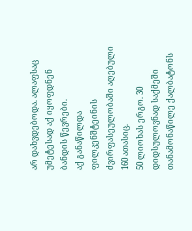არ დახვდებოდა. ალაფსაც უმეტესად აქ იყოფდნენ ბანდის წევრები.
აქ განაწილდა ფილკენშტეინის ძვირფასეულობაში აღებული 160 ათასიც.
50 ლიოხას ერგო. 30 დიდსულოვნად საქმეში თანამონაწილე ქალბატონს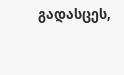გადასცეს,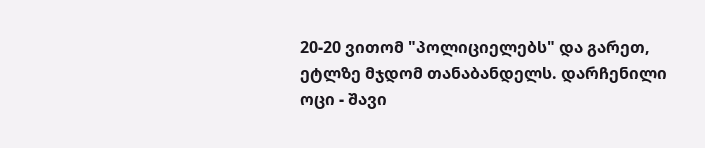20-20 ვითომ "პოლიციელებს" და გარეთ, ეტლზე მჯდომ თანაბანდელს. დარჩენილი ოცი - შავი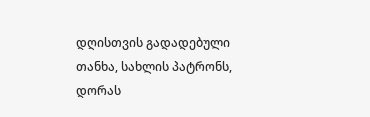დღისთვის გადადებული თანხა, სახლის პატრონს, დორას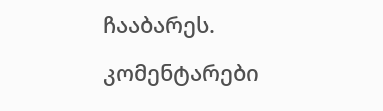ჩააბარეს.

კომენტარები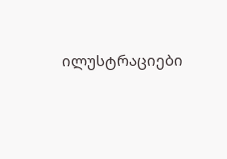ილუსტრაციები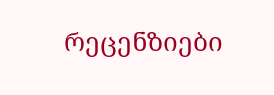რეცენზიები